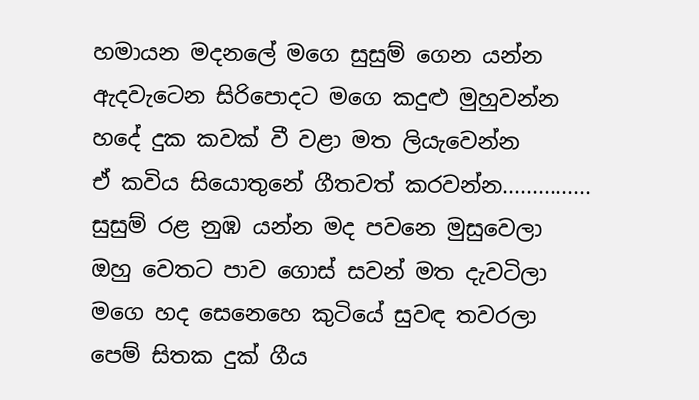හමායන මදනලේ මගෙ සුසුම් ගෙන යන්න
ඇදවැටෙන සිරිපොදට මගෙ කදුළු මුහුවන්න
හදේ දුක කවක් වී වළා මත ලියැවෙන්න
ඒ කවිය සියොතුනේ ගීතවත් කරවන්න...............
සුසුම් රළ නුඹ යන්න මද පවනෙ මුසුවෙලා
ඔහු වෙතට පාව ගොස් සවන් මත දැවටිලා
මගෙ හද සෙනෙහෙ කුටියේ සුවඳ තවරලා
පෙම් සිතක දුක් ගීය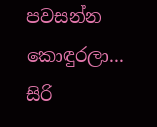පවසන්න කොඳුරලා...
සිරි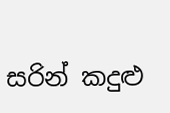සරින් කදුළු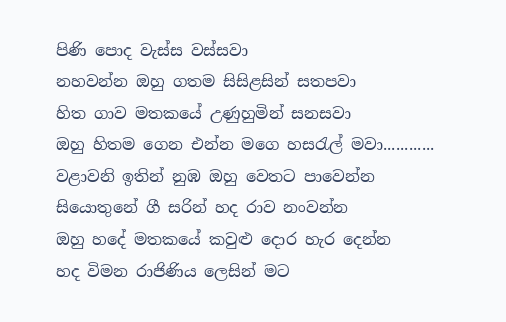පිණි පොද වැස්ස වස්සවා
නහවන්න ඔහු ගතම සිසිළසින් සතපවා
හිත ගාව මතකයේ උණුහුමින් සනසවා
ඔහු හිතම ගෙන එන්න මගෙ හසරැල් මවා............
වළාවනි ඉතින් නුඹ ඔහු වෙතට පාවෙන්න
සියොතුනේ ගී සරින් හද රාව නංවන්න
ඔහු හදේ මතකයේ කවුළු දොර හැර දෙන්න
හද විමන රාජිණිය ලෙසින් මට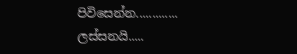පිවිසෙන්න.............
ලස්සනයි.....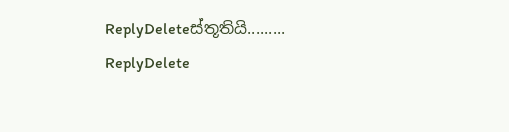ReplyDeleteස්තූතියි.........
ReplyDelete